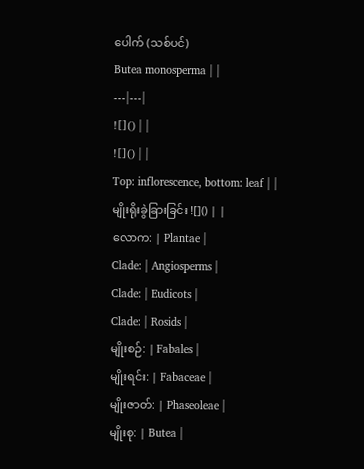ပေါက် (သစ်ပင်)
Butea monosperma | |
---|---|
![]() | |
![]() | |
Top: inflorescence, bottom: leaf | |
မျိုးရိုးခွဲခြားခြင်း ![]() | |
လောက: | Plantae |
Clade: | Angiosperms |
Clade: | Eudicots |
Clade: | Rosids |
မျိုးစဉ်: | Fabales |
မျိုးရင်း: | Fabaceae |
မျိုးဇာတ်: | Phaseoleae |
မျိုးစု: | Butea |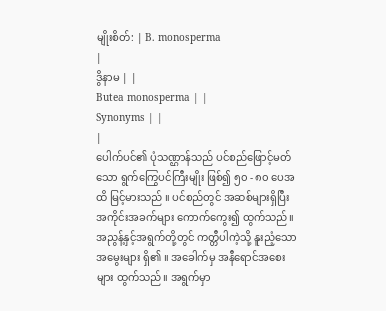မျိုးစိတ်: | B. monosperma
|
ဒွိနာမ | |
Butea monosperma | |
Synonyms | |
|
ပေါက်ပင်၏ ပုံသဏ္ဌာန်သည် ပင်စည်ဖြောင့်မတ်သော ရွက်ကြွေပင်ကြီးမျိုး ဖြစ်၍ ၅၀ - ၈၀ ပေအထိ မြင့်မားသည် ။ ပင်စည်တွင် အဆစ်များရှိပြီး အကိုင်းအခက်များ ကောက်ကွေး၍ ထွက်သည်။ အညွန့်နှင့်အရွက်တို့တွင် ကတ္တီပါကဲ့သို့ နူးညံ့သောအမွေးများ ရှိ၏ ။ အခေါက်မှ အနီရောင်အစေးများ ထွက်သည်။ အရွက်မှာ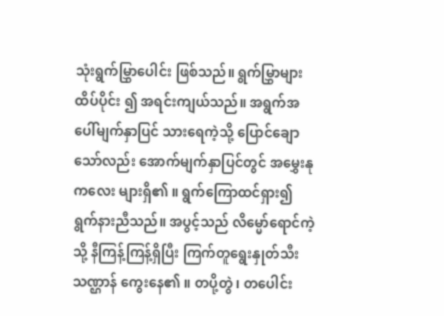သုံးရွက်မြွှာပေါင်း ဖြစ်သည်။ ရွက်မြွှာများ ထိပ်ပိုင်း ၍ အရင်းကျယ်သည်။ အရွက်အပေါ်မျက်နှာပြင် သားရေကဲ့သို့ ပြောင်ချောသော်လည်း အောက်မျက်နှာပြင်တွင် အမွှေးနုကလေး များရှိ၏ ။ ရွက်ကြောထင်ရှား၍ ရွက်နားညီသည်။ အပွင့်သည် လိမ္မော်ရောင်ကဲ့သို့ နီကြန့်ကြန့်ရှိပြီး ကြက်တူရွေးနှုတ်သီးသဏ္ဌာန် ကွေးနေ၏ ။ တပို့တွဲ၊ တပေါင်း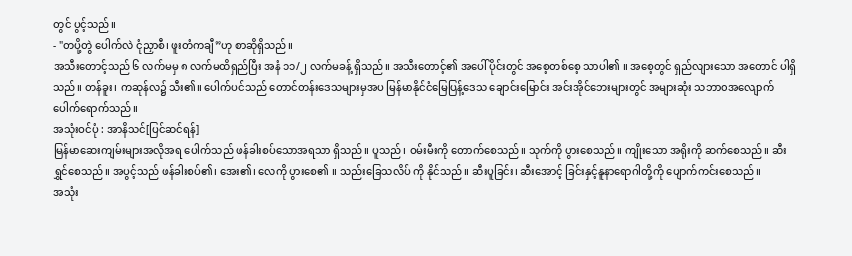တွင် ပွင့်သည်။
- "တပို့တွဲ ပေါက်လဲ ငုံညှာစီ၊ ဖူးတံကချီ”ဟု စာဆိုရှိသည်။
အသီးတောင့်သည် ၆ လက်မမှ ၈ လက်မထိရှည်ပြီး အနံ ၁၁/၂ လက်မခန့် ရှိသည်။ အသီးတောင့်၏ အပေါ်ပိုင်းတွင် အစေ့တစ်စေ့ သာပါ၏ ။ အစေ့တွင် ရှည်လျားသော အတောင် ပါရှိသည်။ တန်ခူး၊ ကဆုန်လ၌ သီး၏။ ပေါက်ပင်သည် တောင်တန်းဒေသများမှအပ မြန်မာနိုင်ငံမြေပြန့်ဒေသ ချောင်းမြောင်း အင်းအိုင်ဘေးများတွင် အများဆုံး သဘာ၀အလျောက် ပေါက်ရောက်သည်။
အသုံးဝင်ပုံ : အာနိသင်[ပြင်ဆင်ရန်]
မြန်မာဆေးကျမ်းများအလိုအရ ပေါက်သည် ဖန်ခါးစပ်သောအရသာ ရှိသည်။ ပူသည်၊ ဝမ်းမီးကို တောက်စေသည်။ သုက်ကို ပွားစေသည်။ ကျိုးသော အရိုးကို ဆက်စေသည်။ ဆီးရွှင်စေသည်။ အပွင့်သည် ဖန်ခါးစပ်၏၊ အေး၏၊ လေကို ပွားစေ၏ ။ သည်းခြေသလိပ် ကို နိုင်သည်။ ဆီးပူခြင်း၊ ဆီးအောင့် ခြင်းနှင့်နူနာရောဂါတို့ကို ပျောက်ကင်းစေသည်။
အသုံး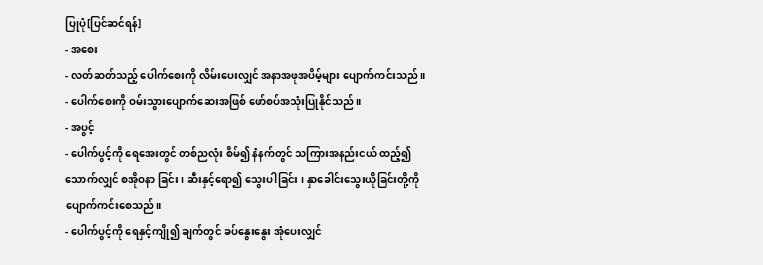ပြုပုံ[ပြင်ဆင်ရန်]
- အစေး
- လတ်ဆတ်သည့် ပေါက်စေးကို လိမ်းပေးလျှင် အနာအဖုအပိမ့်များ ပျောက်ကင်းသည်။
- ပေါက်စေးကို ဝမ်းသွားပျောက်ဆေးအဖြစ် ဖော်စပ်အသုံးပြုနိုင်သည်။
- အပွင့်
- ပေါက်ပွင့်ကို ရေအေးတွင် တစ်ညလုံး စိမ်၍ နံနက်တွင် သကြားအနည်းငယ် ထည့်၍ သောက်လျှင် စအိုဝနာ ခြင်း ၊ ဆီးနှင့်ရော၍ သွေးပါခြင်း ၊ နှာခေါင်းသွေးယိုခြင်းတို့ကို ပျောက်ကင်းစေသည်။
- ပေါက်ပွင့်ကို ရေနှင့်ကျို၍ ချက်တွင် ခပ်နွေးနွေး အုံပေးလျှင်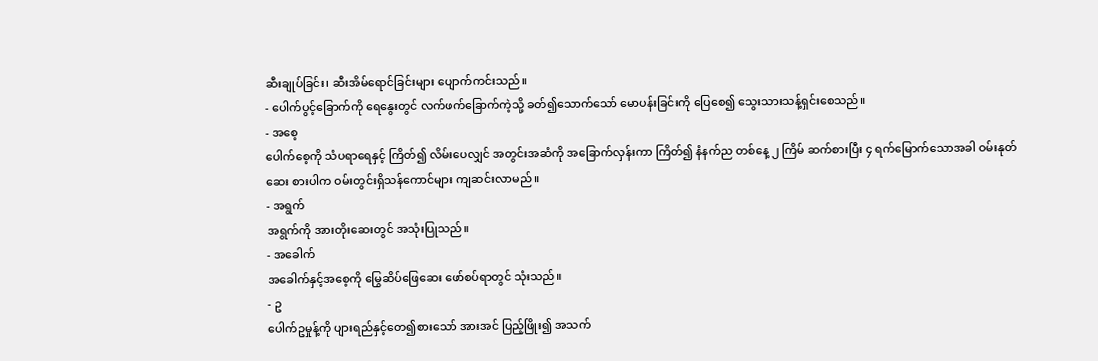ဆီးချုပ်ခြင်း၊ ဆီးအိမ်ရောင်ခြင်းများ ပျောက်ကင်းသည်။
- ပေါက်ပွင့်ခြောက်ကို ရေနွေးတွင် လက်ဖက်ခြောက်ကဲ့သို့ ခတ်၍သောက်သော် မောပန်းခြင်းကို ပြေစေ၍ သွေးသားသန့်ရှင်းစေသည်။
- အစေ့
ပေါက်စေ့ကို သံပရာရေနှင့် ကြိတ်၍ လိမ်းပေလျှင် အတွင်းအဆံကို အခြောက်လှန်းကာ ကြိတ်၍ နံနက်ည တစ်နေ့ ၂ ကြိမ် ဆက်စားပြီး ၄ ရက်မြောက်သောအခါ ဝမ်းနုတ်ဆေး စားပါက ဝမ်းတွင်းရှိသန်ကောင်များ ကျဆင်းလာမည်။
- အရွက်
အရွက်ကို အားတိုးဆေးတွင် အသုံးပြုသည်။
- အခေါက်
အခေါက်နှင့်အစေ့ကို မြွေဆိပ်ဖြေဆေး ဖော်စပ်ရာတွင် သုံးသည်။
- ဥ
ပေါက်ဥမှုန့်ကို ပျားရည်နှင့်တေ၍စားသော် အားအင် ပြည့်ဖြိုး၍ အသက်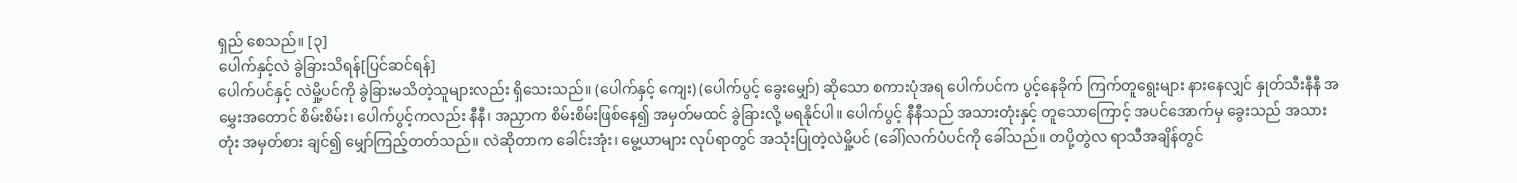ရှည် စေသည်။ [၃]
ပေါက်နှင့်လဲ ခွဲခြားသိရန်[ပြင်ဆင်ရန်]
ပေါက်ပင်နှင့် လဲမှို့ပင်ကို ခွဲခြားမသိတဲ့သူများလည်း ရှိသေးသည်။ (ပေါက်နှင့် ကျေး) (ပေါက်ပွင့် ခွေးမျှော်) ဆိုသော စကားပုံအရ ပေါက်ပင်က ပွင့်နေခိုက် ကြက်တူရွေးများ နားနေလျှင် နှုတ်သီးနီနီ အမွှေးအတောင် စိမ်းစိမ်း၊ ပေါက်ပွင့်ကလည်း နီနီ၊ အညှာက စိမ်းစိမ်းဖြစ်နေ၍ အမှတ်မထင် ခွဲခြားလို့ မရနိုင်ပါ။ ပေါက်ပွင့် နီနီသည် အသားတုံးနှင့် တူသောကြောင့် အပင်အောက်မှ ခွေးသည် အသားတုံး အမှတ်စား ချင်၍ မျှော်ကြည့်တတ်သည်။ လဲဆိုတာက ခေါင်းအုံး၊ မွေ့ယာများ လုပ်ရာတွင် အသုံးပြုတဲ့လဲမှို့ပင် (ခေါ်)လက်ပံပင်ကို ခေါ်သည်။ တပို့တွဲလ ရာသီအချိန်တွင်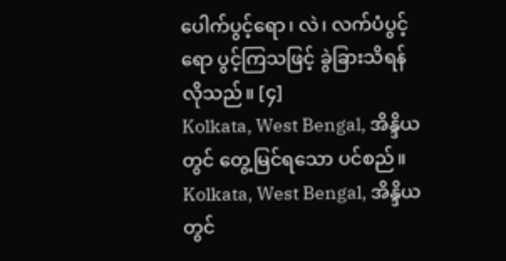ပေါက်ပွင့်ရော၊ လဲ၊ လက်ပံပွင့်ရော ပွင့်ကြသဖြင့် ခွဲခြားသိရန် လိုသည်။ [၄]
Kolkata, West Bengal, အိန္ဒိယ တွင် တွေ့မြင်ရသော ပင်စည်။
Kolkata, West Bengal, အိန္ဒိယ တွင်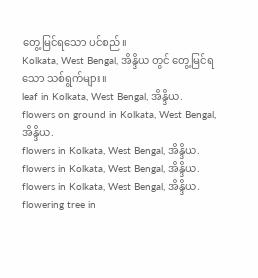တွေ့မြင်ရသော ပင်စည်။
Kolkata, West Bengal, အိန္ဒိယ တွင် တွေ့မြင်ရသော သစ်ရွက်များ။
leaf in Kolkata, West Bengal, အိန္ဒိယ.
flowers on ground in Kolkata, West Bengal, အိန္ဒိယ.
flowers in Kolkata, West Bengal, အိန္ဒိယ.
flowers in Kolkata, West Bengal, အိန္ဒိယ.
flowers in Kolkata, West Bengal, အိန္ဒိယ.
flowering tree in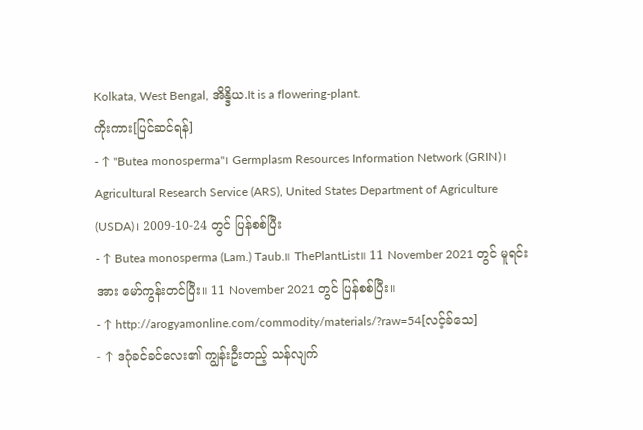Kolkata, West Bengal, အိန္ဒိယ.It is a flowering-plant.
ကိုးကား[ပြင်ဆင်ရန်]
- ↑ "Butea monosperma"၊ Germplasm Resources Information Network (GRIN)၊ Agricultural Research Service (ARS), United States Department of Agriculture (USDA)၊ 2009-10-24 တွင် ပြန်စစ်ပြီး
- ↑ Butea monosperma (Lam.) Taub.။ ThePlantList။ 11 November 2021 တွင် မူရင်းအား မော်ကွန်းတင်ပြီး။ 11 November 2021 တွင် ပြန်စစ်ပြီး။
- ↑ http://arogyamonline.com/commodity/materials/?raw=54[လင့်ခ်သေ]
- ↑ ဒဂုံခင်ခင်လေး၏ ကျွန်းဦးတည့် သန်လျက်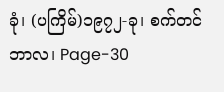ခုံ၊ (ပကြိမ်)၁၉၇၂-ခု၊ စက်တင်ဘာလ၊ Page-30